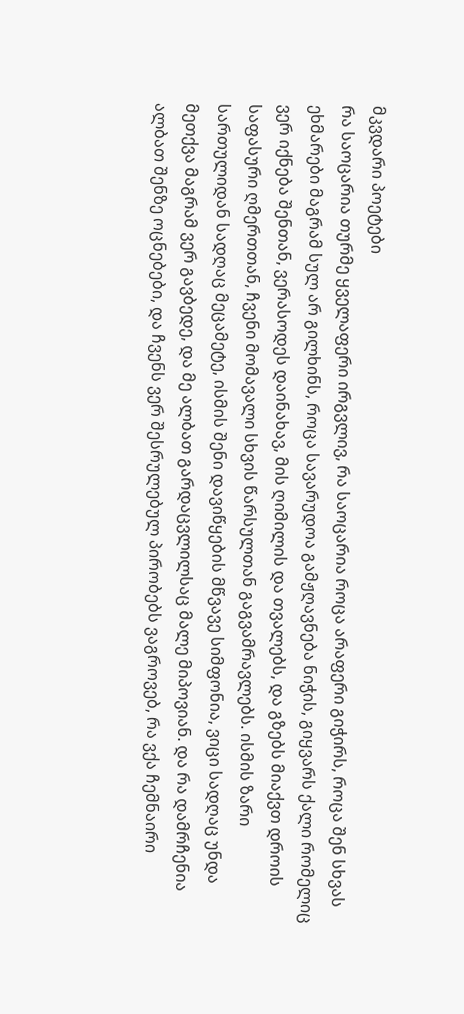მკვდარი პოეტები
რა საოცარია თურმე ყველაფერი ირგვლივ, რა საოცარია როცა არაფერი გიჭირს, როცა შენ სხვას ეხმარები მაგრამ სულ არ გილხინს, როცა სავარუდოა გამჟღავნება ნიჭის, გიყვარს ქალი რომელიც ვერ იქნება შენთან, ვერასოდეს დაინახავ, მის ღიმილის და თვალებს, და გზებს მიაქვთ დროის საფასური ღმერთთან, ჩვენი მომავალი სხვის წარსულთან გაგვამრავლებს. ისმის ზარი სართულიდან სადღაც მეცამეტე, ისმის შენი დავიწყების მწვავე სიმფონია, ვიცი სადღაც უნდა მეთქვა მაგრამ ვერ გავბედე, და მე ალბათ გარდაცვლილსაც მალე მიპოვიან. და რა დამრჩენია ალბათ შენზე ოცნებები, და ჩვენს ვერ შესრულებულ პირობებს ვაგროვებ, რა ვქა ჩემნაირი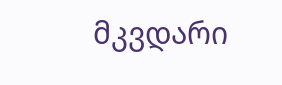მკვდარი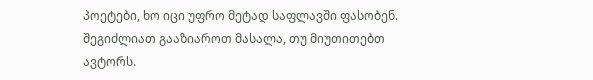პოეტები, ხო იცი უფრო მეტად საფლავში ფასობენ.
შეგიძლიათ გააზიაროთ მასალა, თუ მიუთითებთ ავტორს.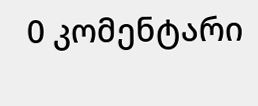0 კომენტარი